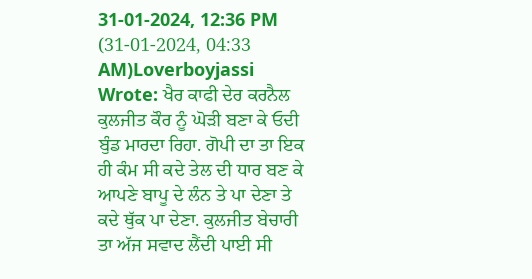31-01-2024, 12:36 PM
(31-01-2024, 04:33 AM)Loverboyjassi Wrote: ਖੈਰ ਕਾਫੀ ਦੇਰ ਕਰਨੈਲ ਕੁਲਜੀਤ ਕੌਰ ਨੂੰ ਘੋੜੀ ਬਣਾ ਕੇ ਓਦੀ ਬੁੰਡ ਮਾਰਦਾ ਰਿਹਾ. ਗੋਪੀ ਦਾ ਤਾ ਇਕ ਹੀ ਕੰਮ ਸੀ ਕਦੇ ਤੇਲ ਦੀ ਧਾਰ ਬਣ ਕੇ ਆਪਣੇ ਬਾਪੂ ਦੇ ਲੰਨ ਤੇ ਪਾ ਦੇਣਾ ਤੇ ਕਦੇ ਥੁੱਕ ਪਾ ਦੇਣਾ. ਕੁਲਜੀਤ ਬੇਚਾਰੀ ਤਾ ਅੱਜ ਸਵਾਦ ਲੈਂਦੀ ਪਾਈ ਸੀ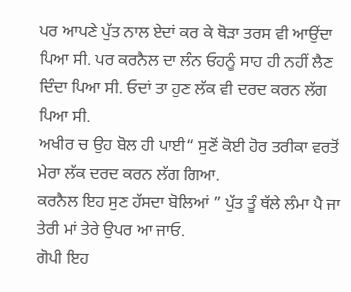ਪਰ ਆਪਣੇ ਪੁੱਤ ਨਾਲ ਏਦਾਂ ਕਰ ਕੇ ਥੋੜਾ ਤਰਸ ਵੀ ਆਉਂਦਾ ਪਿਆ ਸੀ. ਪਰ ਕਰਨੈਲ ਦਾ ਲੰਨ ਓਹਨੂੰ ਸਾਹ ਹੀ ਨਹੀਂ ਲੈਣ ਦਿੰਦਾ ਪਿਆ ਸੀ. ਓਦਾਂ ਤਾ ਹੁਣ ਲੱਕ ਵੀ ਦਰਦ ਕਰਨ ਲੱਗ ਪਿਆ ਸੀ.
ਅਖੀਰ ਚ ਉਹ ਬੋਲ ਹੀ ਪਾਈ“ ਸੁਣੋਂ ਕੋਈ ਹੋਰ ਤਰੀਕਾ ਵਰਤੋਂ ਮੇਰਾ ਲੱਕ ਦਰਦ ਕਰਨ ਲੱਗ ਗਿਆ.
ਕਰਨੈਲ ਇਹ ਸੁਣ ਹੱਸਦਾ ਬੋਲਿਆਂ ” ਪੁੱਤ ਤੂੰ ਥੱਲੇ ਲੰਮਾ ਪੈ ਜਾ ਤੇਰੀ ਮਾਂ ਤੇਰੇ ਉਪਰ ਆ ਜਾਓ.
ਗੋਪੀ ਇਹ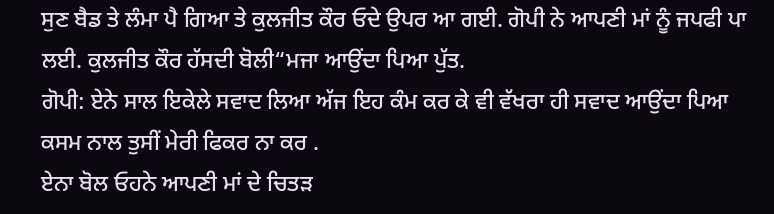ਸੁਣ ਬੈਡ ਤੇ ਲੰਮਾ ਪੈ ਗਿਆ ਤੇ ਕੁਲਜੀਤ ਕੌਰ ਓਦੇ ਉਪਰ ਆ ਗਈ. ਗੋਪੀ ਨੇ ਆਪਣੀ ਮਾਂ ਨੂੰ ਜਪਫੀ ਪਾ ਲਈ. ਕੁਲਜੀਤ ਕੌਰ ਹੱਸਦੀ ਬੋਲੀ“ਮਜਾ ਆਉਂਦਾ ਪਿਆ ਪੁੱਤ.
ਗੋਪੀ: ਏਨੇ ਸਾਲ ਇਕੇਲੇ ਸਵਾਦ ਲਿਆ ਅੱਜ ਇਹ ਕੰਮ ਕਰ ਕੇ ਵੀ ਵੱਖਰਾ ਹੀ ਸਵਾਦ ਆਉਂਦਾ ਪਿਆ ਕਸਮ ਨਾਲ ਤੁਸੀਂ ਮੇਰੀ ਫਿਕਰ ਨਾ ਕਰ .
ਏਨਾ ਬੋਲ ਓਹਨੇ ਆਪਣੀ ਮਾਂ ਦੇ ਚਿਤੜ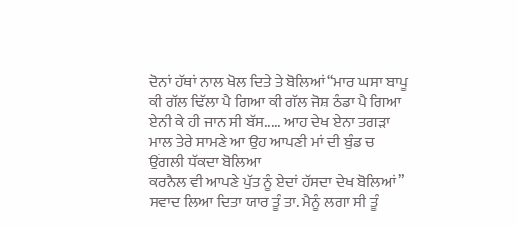ਦੋਨਾਂ ਹੱਥਾਂ ਨਾਲ ਖੋਲ ਦਿਤੇ ਤੇ ਬੋਲਿਆਂ“ਮਾਰ ਘਸਾ ਬਾਪੂ ਕੀ ਗੱਲ ਢਿੱਲਾ ਪੈ ਗਿਆ ਕੀ ਗੱਲ ਜੋਸ਼ ਠੰਡਾ ਪੈ ਗਿਆ ਏਨੀ ਕੇ ਹੀ ਜਾਨ ਸੀ ਬੱਸ..... ਆਹ ਦੇਖ ਏਨਾ ਤਗੜਾ ਮਾਲ ਤੇਰੇ ਸਾਮਣੇ ਆ ਉਹ ਆਪਣੀ ਮਾਂ ਦੀ ਬੁੰਡ ਚ ਉਂਗਲੀ ਧੱਕਦਾ ਬੋਲਿਆ
ਕਰਨੈਲ ਵੀ ਆਪਣੇ ਪੁੱਤ ਨੂੰ ਏਦਾਂ ਹੱਸਦਾ ਦੇਖ ਬੋਲਿਆਂ” ਸਵਾਦ ਲਿਆ ਦਿਤਾ ਯਾਰ ਤੂੰ ਤਾ. ਮੈਨੂੰ ਲਗਾ ਸੀ ਤੂੰ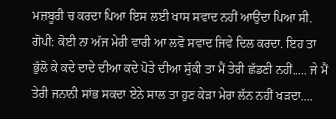ਮਜ਼ਬੂਰੀ ਚ ਕਰਦਾ ਪਿਆ ਇਸ ਲਈ ਖਾਸ ਸਵਾਦ ਨਹੀਂ ਆਉਂਦਾ ਪਿਆ ਸੀ.
ਗੋਪੀ: ਕੋਈ ਨਾ ਅੱਜ ਮੇਰੀ ਵਾਰੀ ਆ ਲਵੋ ਸਵਾਦ ਜਿਵੇ ਦਿਲ ਕਰਦਾ. ਇਹ ਤਾ ਭੁੱਲੋ ਕੇ ਕਦੇ ਦਾਦੇ ਦੀਆ ਕਦੇ ਪੋਤੇ ਦੀਆ ਸੁੱਕੀ ਤਾ ਮੈਂ ਤੇਰੀ ਛੱਡਣੀ ਨਹੀਂ..... ਜੇ ਮੈਂ ਤੇਰੀ ਜਨਾਨੀ ਸਾਂਭ ਸਕਦਾ ਏਨੇ ਸਾਲ ਤਾ ਹੁਣ ਕੇੜਾ ਮੇਰਾ ਲੱਨ ਨਹੀਂ ਖੜਦਾ....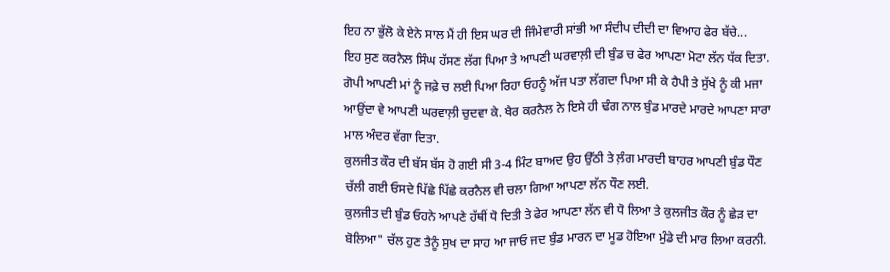ਇਹ ਨਾ ਭੁੱਲੋ ਕੇ ਏਨੇ ਸਾਲ ਮੈਂ ਹੀ ਇਸ ਘਰ ਦੀ ਜਿੰਮੇਵਾਰੀ ਸਾਂਭੀ ਆ ਸੰਦੀਪ ਦੀਦੀ ਦਾ ਵਿਆਹ ਫੇਰ ਬੱਚੇ...
ਇਹ ਸੁਣ ਕਰਨੈਲ ਸਿੰਘ ਹੱਸਣ ਲੱਗ ਪਿਆ ਤੇ ਆਪਣੀ ਘਰਵਾਲ਼ੀ ਦੀ ਬੁੰਡ ਚ ਫੇਰ ਆਪਣਾ ਮੋਟਾ ਲੱਨ ਧੱਕ ਦਿਤਾ. ਗੋਪੀ ਆਪਣੀ ਮਾਂ ਨੂੰ ਜਫ਼ੇ ਚ ਲਈ ਪਿਆ ਰਿਹਾ ਓਹਨੂੰ ਅੱਜ ਪਤਾ ਲੱਗਦਾ ਪਿਆ ਸੀ ਕੇ ਹੈਪੀ ਤੇ ਸੁੱਖੇ ਨੂੰ ਕੀ ਮਜਾ ਆਉਂਦਾ ਵੇ ਆਪਣੀ ਘਰਵਾਲ਼ੀ ਚੁਦਵਾ ਕੇ. ਖੈਰ ਕਰਨੈਲ ਨੇ ਇਸੇ ਹੀ ਢੰਗ ਨਾਲ ਬੁੰਡ ਮਾਰਦੇ ਮਾਰਦੇ ਆਪਣਾ ਸਾਰਾ ਮਾਲ ਅੰਦਰ ਵੱਗਾ ਦਿਤਾ.
ਕੁਲਜੀਤ ਕੌਰ ਦੀ ਬੱਸ ਬੱਸ ਹੋ ਗਈ ਸੀ 3-4 ਮਿੰਟ ਬਾਅਦ ਉਹ ਉੱਠੀ ਤੇ ਲ਼ੰਗ ਮਾਰਦੀ ਬਾਹਰ ਆਪਣੀ ਬੁੰਡ ਧੌਣ ਚੱਲੀ ਗਈ ਓਸਦੇ ਪਿੱਛੇ ਪਿੱਛੇ ਕਰਨੈਲ ਵੀ ਚਲਾ ਗਿਆ ਆਪਣਾ ਲੱਨ ਧੌਣ ਲਈ.
ਕੁਲਜੀਤ ਦੀ ਬੁੰਡ ਓਹਨੇ ਆਪਣੇ ਹੱਥੀਂ ਧੋ ਦਿਤੀ ਤੇ ਫੇਰ ਆਪਣਾ ਲੱਨ ਵੀ ਧੋ ਲਿਆ ਤੇ ਕੁਲਜੀਤ ਕੌਰ ਨੂੰ ਛੇੜ ਦਾ ਬੋਲਿਆ" ਚੱਲ ਹੁਣ ਤੈਨੂੰ ਸੁਖ ਦਾ ਸਾਹ ਆ ਜਾਓ ਜਦ ਬੁੰਡ ਮਾਰਨ ਦਾ ਮੂਡ ਹੋਇਆ ਮੁੰਡੇ ਦੀ ਮਾਰ ਲਿਆ ਕਰਨੀ.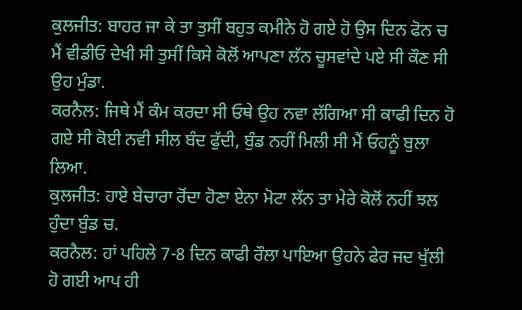ਕੁਲਜੀਤ: ਬਾਹਰ ਜਾ ਕੇ ਤਾ ਤੁਸੀਂ ਬਹੁਤ ਕਮੀਨੇ ਹੋ ਗਏ ਹੋ ਉਸ ਦਿਨ ਫੋਨ ਚ ਮੈਂ ਵੀਡੀਓ ਦੇਖੀ ਸੀ ਤੁਸੀਂ ਕਿਸੇ ਕੋਲੋਂ ਆਪਣਾ ਲੱਨ ਚੂਸਵਾਂਦੇ ਪਏ ਸੀ ਕੌਣ ਸੀ ਉਹ ਮੁੰਡਾ.
ਕਰਨੈਲ: ਜਿਥੇ ਮੈਂ ਕੰਮ ਕਰਦਾ ਸੀ ਓਥੇ ਉਹ ਨਵਾ ਲੱਗਿਆ ਸੀ ਕਾਫੀ ਦਿਨ ਹੋ ਗਏ ਸੀ ਕੋਈ ਨਵੀ ਸੀਲ ਬੰਦ ਫੁੱਦੀ, ਬੁੰਡ ਨਹੀਂ ਮਿਲੀ ਸੀ ਮੈਂ ਓਹਨੂੰ ਬੁਲਾ ਲਿਆ.
ਕੁਲਜੀਤ: ਹਾਏ ਬੇਚਾਰਾ ਰੋਂਦਾ ਹੋਣਾ ਏਨਾ ਮੋਟਾ ਲੱਨ ਤਾ ਮੇਰੇ ਕੋਲੋਂ ਨਹੀਂ ਝਲ ਹੁੰਦਾ ਬੁੰਡ ਚ.
ਕਰਨੈਲ: ਹਾਂ ਪਹਿਲੇ 7-8 ਦਿਨ ਕਾਫੀ ਰੌਲਾ ਪਾਇਆ ਉਹਨੇ ਫੇਰ ਜਦ ਖੁੱਲੀ ਹੋ ਗਈ ਆਪ ਹੀ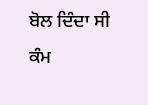ਬੋਲ ਦਿੰਦਾ ਸੀ ਕੰਮ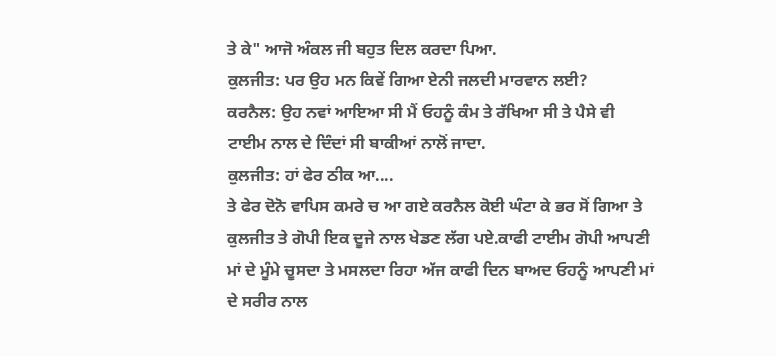ਤੇ ਕੇ" ਆਜੋ ਅੰਕਲ ਜੀ ਬਹੁਤ ਦਿਲ ਕਰਦਾ ਪਿਆ.
ਕੁਲਜੀਤ: ਪਰ ਉਹ ਮਨ ਕਿਵੇਂ ਗਿਆ ਏਨੀ ਜਲਦੀ ਮਾਰਵਾਨ ਲਈ?
ਕਰਨੈਲ: ਉਹ ਨਵਾਂ ਆਇਆ ਸੀ ਮੈਂ ਓਹਨੂੰ ਕੰਮ ਤੇ ਰੱਖਿਆ ਸੀ ਤੇ ਪੈਸੇ ਵੀ ਟਾਈਮ ਨਾਲ ਦੇ ਦਿੰਦਾਂ ਸੀ ਬਾਕੀਆਂ ਨਾਲੋਂ ਜਾਦਾ.
ਕੁਲਜੀਤ: ਹਾਂ ਫੇਰ ਠੀਕ ਆ....
ਤੇ ਫੇਰ ਦੋਨੋ ਵਾਪਿਸ ਕਮਰੇ ਚ ਆ ਗਏ ਕਰਨੈਲ ਕੋਈ ਘੰਟਾ ਕੇ ਭਰ ਸੋਂ ਗਿਆ ਤੇ ਕੁਲਜੀਤ ਤੇ ਗੋਪੀ ਇਕ ਦੂਜੇ ਨਾਲ ਖੇਡਣ ਲੱਗ ਪਏ.ਕਾਫੀ ਟਾਈਮ ਗੋਪੀ ਆਪਣੀ ਮਾਂ ਦੇ ਮੂੰਮੇ ਚੂਸਦਾ ਤੇ ਮਸਲਦਾ ਰਿਹਾ ਅੱਜ ਕਾਫੀ ਦਿਨ ਬਾਅਦ ਓਹਨੂੰ ਆਪਣੀ ਮਾਂ ਦੇ ਸਰੀਰ ਨਾਲ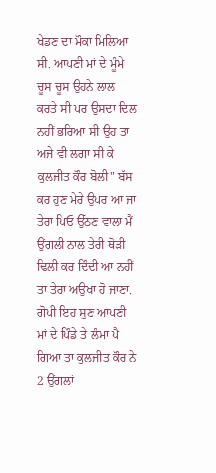ਖੇਡਣ ਦਾ ਮੌਕਾ ਮਿਲਿਆ ਸੀ. ਆਪਣੀ ਮਾਂ ਦੇ ਮੂੰਮੇ ਚੂਸ ਚੂਸ ਉਹਨੇ ਲਾਲ ਕਰਤੇ ਸੀ ਪਰ ਉਸਦਾ ਦਿਲ ਨਹੀਂ ਭਰਿਆ ਸੀ ਉਹ ਤਾ ਅਜੇ ਵੀ ਲਗਾ ਸੀ ਕੇ ਕੁਲਜੀਤ ਕੌਰ ਬੋਲੀ" ਬੱਸ ਕਰ ਹੁਣ ਮੇਰੇ ਉਪਰ ਆ ਜਾ ਤੇਰਾ ਪਿਓ ਉੱਠਣ ਵਾਲਾ ਮੈਂ ਉਂਗਲੀ ਨਾਲ ਤੇਰੀ ਥੋੜੀ ਢਿਲੀ ਕਰ ਦਿੰਦੀ ਆ ਨਹੀਂ ਤਾ ਤੇਰਾ ਅਉਖਾ ਹੋ ਜਾਣਾ.
ਗੋਪੀ ਇਹ ਸੁਣ ਆਪਣੀ ਮਾਂ ਦੇ ਪਿੰਡੇ ਤੇ ਲੰਮਾ ਪੈ ਗਿਆ ਤਾ ਕੁਲਜੀਤ ਕੌਰ ਨੇ 2 ਉਂਗਲਾਂ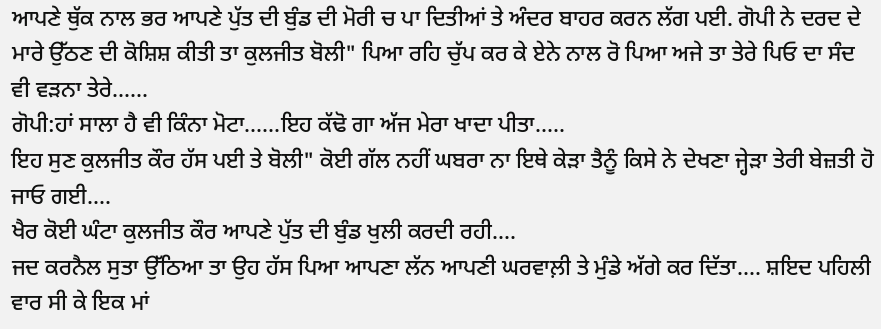ਆਪਣੇ ਥੁੱਕ ਨਾਲ ਭਰ ਆਪਣੇ ਪੁੱਤ ਦੀ ਬੁੰਡ ਦੀ ਮੋਰੀ ਚ ਪਾ ਦਿਤੀਆਂ ਤੇ ਅੰਦਰ ਬਾਹਰ ਕਰਨ ਲੱਗ ਪਈ. ਗੋਪੀ ਨੇ ਦਰਦ ਦੇ ਮਾਰੇ ਉੱਠਣ ਦੀ ਕੋਸ਼ਿਸ਼ ਕੀਤੀ ਤਾ ਕੁਲਜੀਤ ਬੋਲੀ" ਪਿਆ ਰਹਿ ਚੁੱਪ ਕਰ ਕੇ ਏਨੇ ਨਾਲ ਰੋ ਪਿਆ ਅਜੇ ਤਾ ਤੇਰੇ ਪਿਓ ਦਾ ਸੰਦ ਵੀ ਵੜਨਾ ਤੇਰੇ......
ਗੋਪੀ:ਹਾਂ ਸਾਲਾ ਹੈ ਵੀ ਕਿੰਨਾ ਮੋਟਾ......ਇਹ ਕੱਢੋ ਗਾ ਅੱਜ ਮੇਰਾ ਖਾਦਾ ਪੀਤਾ.....
ਇਹ ਸੁਣ ਕੁਲਜੀਤ ਕੌਰ ਹੱਸ ਪਈ ਤੇ ਬੋਲੀ" ਕੋਈ ਗੱਲ ਨਹੀਂ ਘਬਰਾ ਨਾ ਇਥੇ ਕੇੜਾ ਤੈਨੂੰ ਕਿਸੇ ਨੇ ਦੇਖਣਾ ਜ੍ਹੇੜਾ ਤੇਰੀ ਬੇਜ਼ਤੀ ਹੋ ਜਾਓ ਗਈ....
ਖੈਰ ਕੋਈ ਘੰਟਾ ਕੁਲਜੀਤ ਕੌਰ ਆਪਣੇ ਪੁੱਤ ਦੀ ਬੁੰਡ ਖੁਲੀ ਕਰਦੀ ਰਹੀ....
ਜਦ ਕਰਨੈਲ ਸੁਤਾ ਉੱਠਿਆ ਤਾ ਉਹ ਹੱਸ ਪਿਆ ਆਪਣਾ ਲੱਨ ਆਪਣੀ ਘਰਵਾਲ਼ੀ ਤੇ ਮੁੰਡੇ ਅੱਗੇ ਕਰ ਦਿੱਤਾ.... ਸ਼ਇਦ ਪਹਿਲੀ ਵਾਰ ਸੀ ਕੇ ਇਕ ਮਾਂ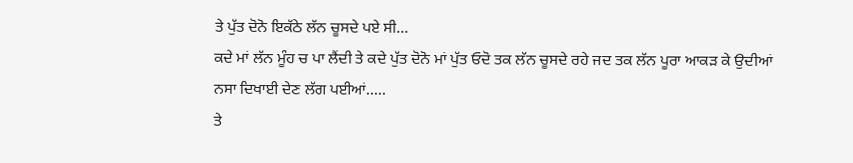ਤੇ ਪੁੱਤ ਦੋਨੋ ਇਕੱਠੇ ਲੱਨ ਚੂਸਦੇ ਪਏ ਸੀ...
ਕਦੇ ਮਾਂ ਲੱਨ ਮੂੰਹ ਚ ਪਾ ਲੈਂਦੀ ਤੇ ਕਦੇ ਪੁੱਤ ਦੋਨੋ ਮਾਂ ਪੁੱਤ ਓਦੋ ਤਕ ਲੱਨ ਚੂਸਦੇ ਰਹੇ ਜਦ ਤਕ ਲੱਨ ਪੂਰਾ ਆਕੜ ਕੇ ਉਦੀਆਂ ਨਸਾ ਦਿਖਾਈ ਦੇਣ ਲੱਗ ਪਈਆਂ.....
ਤੇ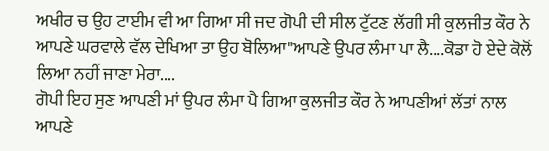ਅਖੀਰ ਚ ਉਹ ਟਾਈਮ ਵੀ ਆ ਗਿਆ ਸੀ ਜਦ ਗੋਪੀ ਦੀ ਸੀਲ ਟੁੱਟਣ ਲੱਗੀ ਸੀ ਕੁਲਜੀਤ ਕੌਰ ਨੇ ਆਪਣੇ ਘਰਵਾਲੇ ਵੱਲ ਦੇਖਿਆ ਤਾ ਉਹ ਬੋਲਿਆ"ਆਪਣੇ ਉਪਰ ਲੰਮਾ ਪਾ ਲੈ....ਕੋਡਾ ਹੋ ਏਦੇ ਕੋਲੋਂ ਲਿਆ ਨਹੀਂ ਜਾਣਾ ਮੇਰਾ....
ਗੋਪੀ ਇਹ ਸੁਣ ਆਪਣੀ ਮਾਂ ਉਪਰ ਲੰਮਾ ਪੈ ਗਿਆ ਕੁਲਜੀਤ ਕੌਰ ਨੇ ਆਪਣੀਆਂ ਲੱਤਾਂ ਨਾਲ ਆਪਣੇ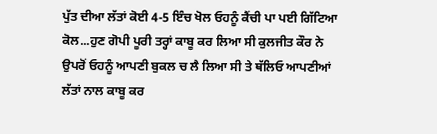ਪੁੱਤ ਦੀਆ ਲੱਤਾਂ ਕੋਈ 4-5 ਇੰਚ ਖੋਲ ਓਹਨੂੰ ਕੈਂਚੀ ਪਾ ਪਈ ਗਿੱਟਿਆ ਕੋਲ...ਹੁਣ ਗੋਪੀ ਪੂਰੀ ਤਰ੍ਹਾਂ ਕਾਬੂ ਕਰ ਲਿਆ ਸੀ ਕੁਲਜੀਤ ਕੌਰ ਨੇ ਉਪਰੋਂ ਓਹਨੂੰ ਆਪਣੀ ਬੁਕਲ ਚ ਲੈ ਲਿਆ ਸੀ ਤੇ ਥੱਲਿਓ ਆਪਣੀਆਂ ਲੱਤਾਂ ਨਾਲ ਕਾਬੂ ਕਰ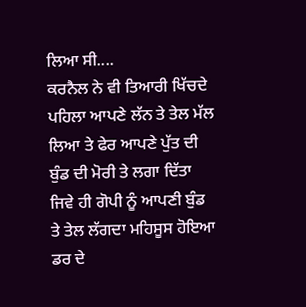ਲਿਆ ਸੀ....
ਕਰਨੈਲ ਨੇ ਵੀ ਤਿਆਰੀ ਖਿੱਚਦੇ ਪਹਿਲਾ ਆਪਣੇ ਲੱਨ ਤੇ ਤੇਲ ਮੱਲ ਲਿਆ ਤੇ ਫੇਰ ਆਪਣੇ ਪੁੱਤ ਦੀ ਬੁੰਡ ਦੀ ਮੋਰੀ ਤੇ ਲਗਾ ਦਿੱਤਾ ਜਿਵੇ ਹੀ ਗੋਪੀ ਨੂੰ ਆਪਣੀ ਬੁੰਡ ਤੇ ਤੇਲ ਲੱਗਦਾ ਮਹਿਸੂਸ ਹੋਇਆ ਡਰ ਦੇ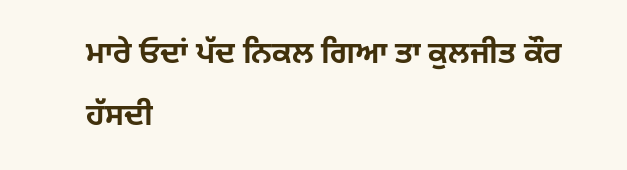ਮਾਰੇ ਓਦਾਂ ਪੱਦ ਨਿਕਲ ਗਿਆ ਤਾ ਕੁਲਜੀਤ ਕੌਰ ਹੱਸਦੀ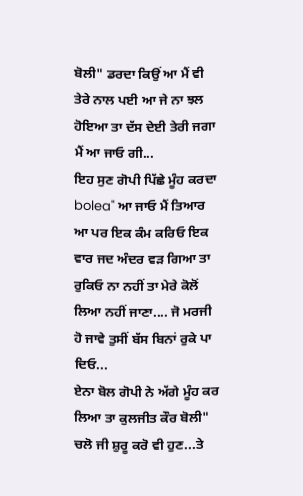ਬੋਲੀ" ਡਰਦਾ ਕਿਉਂ ਆ ਮੈਂ ਵੀ ਤੇਰੇ ਨਾਲ ਪਈ ਆ ਜੇ ਨਾ ਝਲ ਹੋਇਆ ਤਾ ਦੱਸ ਦੇਈ ਤੇਰੀ ਜਗਾ ਮੈਂ ਆ ਜਾਓ ਗੀ...
ਇਹ ਸੁਣ ਗੋਪੀ ਪਿੱਛੇ ਮੂੰਹ ਕਰਦਾ bolea" ਆ ਜਾਓ ਮੈਂ ਤਿਆਰ ਆ ਪਰ ਇਕ ਕੰਮ ਕਰਿਓ ਇਕ ਵਾਰ ਜਦ ਅੰਦਰ ਵੜ ਗਿਆ ਤਾ ਰੁਕਿਓ ਨਾ ਨਹੀਂ ਤਾ ਮੇਰੇ ਕੋਲੋਂ ਲਿਆ ਨਹੀਂ ਜਾਣਾ.... ਜੋ ਮਰਜੀ ਹੋ ਜਾਵੇ ਤੁਸੀਂ ਬੱਸ ਬਿਨਾਂ ਰੁਕੇ ਪਾ ਦਿਓ...
ਏਨਾ ਬੋਲ ਗੋਪੀ ਨੇ ਅੱਗੇ ਮੂੰਹ ਕਰ ਲਿਆ ਤਾ ਕੁਲਜੀਤ ਕੌਰ ਬੋਲੀ" ਚਲੋ ਜੀ ਸ਼ੁਰੂ ਕਰੋ ਵੀ ਹੁਣ...ਤੇ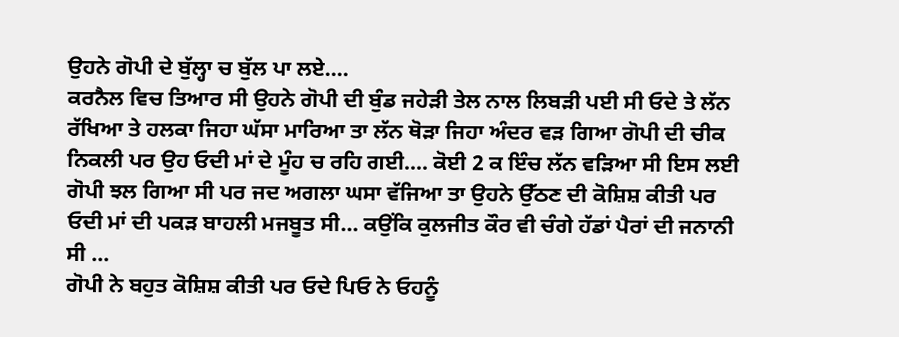ਉਹਨੇ ਗੋਪੀ ਦੇ ਬੁੱਲ੍ਹਾ ਚ ਬੁੱਲ ਪਾ ਲਏ....
ਕਰਨੈਲ ਵਿਚ ਤਿਆਰ ਸੀ ਉਹਨੇ ਗੋਪੀ ਦੀ ਬੁੰਡ ਜਹੇੜੀ ਤੇਲ ਨਾਲ ਲਿਬੜੀ ਪਈ ਸੀ ਓਦੇ ਤੇ ਲੱਨ ਰੱਖਿਆ ਤੇ ਹਲਕਾ ਜਿਹਾ ਘੱਸਾ ਮਾਰਿਆ ਤਾ ਲੱਨ ਥੋੜਾ ਜਿਹਾ ਅੰਦਰ ਵੜ ਗਿਆ ਗੋਪੀ ਦੀ ਚੀਕ ਨਿਕਲੀ ਪਰ ਉਹ ਓਦੀ ਮਾਂ ਦੇ ਮੂੰਹ ਚ ਰਹਿ ਗਈ.... ਕੋਈ 2 ਕ ਇੰਚ ਲੱਨ ਵੜਿਆ ਸੀ ਇਸ ਲਈ ਗੋਪੀ ਝਲ ਗਿਆ ਸੀ ਪਰ ਜਦ ਅਗਲਾ ਘਸਾ ਵੱਜਿਆ ਤਾ ਉਹਨੇ ਉੱਠਣ ਦੀ ਕੋਸ਼ਿਸ਼ ਕੀਤੀ ਪਰ ਓਦੀ ਮਾਂ ਦੀ ਪਕੜ ਬਾਹਲੀ ਮਜਬੂਤ ਸੀ... ਕਉਂਕਿ ਕੁਲਜੀਤ ਕੌਰ ਵੀ ਚੰਗੇ ਹੱਡਾਂ ਪੈਰਾਂ ਦੀ ਜਨਾਨੀ ਸੀ ...
ਗੋਪੀ ਨੇ ਬਹੁਤ ਕੋਸ਼ਿਸ਼ ਕੀਤੀ ਪਰ ਓਦੇ ਪਿਓ ਨੇ ਓਹਨੂੰ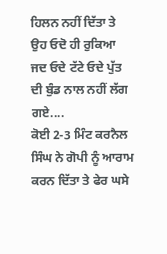ਹਿਲਨ ਨਹੀਂ ਦਿੱਤਾ ਤੇ ਉਹ ਓਦੋ ਹੀ ਰੁਕਿਆ ਜਦ ਓਦੇ ਟੱਟੇ ਓਦੇ ਪੁੱਤ ਦੀ ਬੁੰਡ ਨਾਲ ਨਹੀਂ ਲੱਗ ਗਏ....
ਕੋਈ 2-3 ਮਿੰਟ ਕਰਨੈਲ ਸਿੰਘ ਨੇ ਗੋਪੀ ਨੂੰ ਆਰਾਮ ਕਰਨ ਦਿੱਤਾ ਤੇ ਫੇਰ ਘਸੇ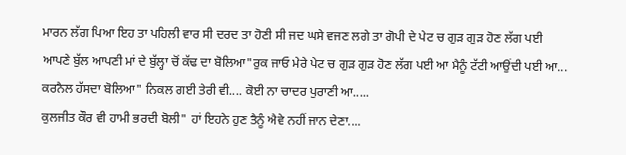ਮਾਰਨ ਲੱਗ ਪਿਆ ਇਹ ਤਾ ਪਹਿਲੀ ਵਾਰ ਸੀ ਦਰਦ ਤਾ ਹੋਣੀ ਸੀ ਜਦ ਘਸੇ ਵਜਣ ਲਗੇ ਤਾ ਗੋਪੀ ਦੇ ਪੇਟ ਚ ਗੁੜ ਗੁੜ ਹੋਣ ਲੱਗ ਪਈ ਆਪਣੇ ਬੁੱਲ ਆਪਣੀ ਮਾਂ ਦੇ ਬੁੱਲ੍ਹਾ ਚੋਂ ਕੱਢ ਦਾ ਬੋਲਿਆ"ਰੁਕ ਜਾਓ ਮੇਰੇ ਪੇਟ ਚ ਗੁੜ ਗੁੜ ਹੋਣ ਲੱਗ ਪਈ ਆ ਮੈਨੂੰ ਟੱਟੀ ਆਉਂਦੀ ਪਈ ਆ...
ਕਰਨੈਲ ਹੱਸਦਾ ਬੋਲਿਆ" ਨਿਕਲ ਗਈ ਤੇਰੀ ਵੀ.... ਕੋਈ ਨਾ ਚਾਦਰ ਪੁਰਾਣੀ ਆ.....
ਕੁਲਜੀਤ ਕੌਰ ਵੀ ਹਾਮੀ ਭਰਦੀ ਬੋਲੀ" ਹਾਂ ਇਹਨੇ ਹੁਣ ਤੈਨੂੰ ਐਵੇ ਨਹੀਂ ਜਾਨ ਦੇਣਾ....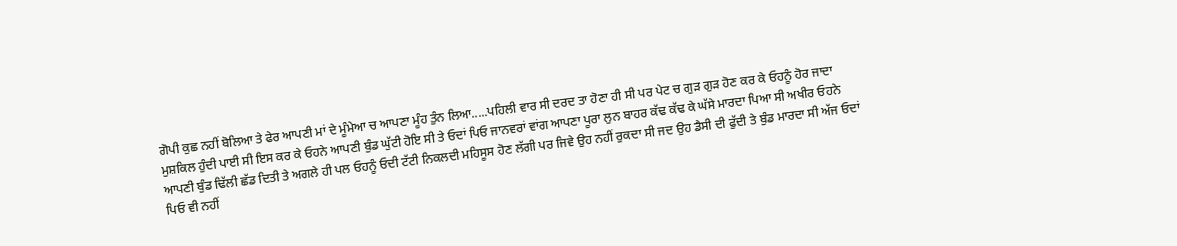ਗੋਪੀ ਕੁਛ ਨਹੀਂ ਬੋਲਿਆ ਤੇ ਫੇਰ ਆਪਣੀ ਮਾਂ ਦੇ ਮੂੰਮੇਆ ਚ ਆਪਣਾ ਮੂੰਹ ਤੁੰਨ ਲਿਆ.....ਪਹਿਲੀ ਵਾਰ ਸੀ ਦਰਦ ਤਾ ਹੋਣਾ ਹੀ ਸੀ ਪਰ ਪੇਟ ਚ ਗੁੜ ਗੁੜ ਹੋਣ ਕਰ ਕੇ ਓਹਨੂੰ ਹੋਰ ਜਾਦਾ ਮੁਸ਼ਕਿਲ ਹੁੰਦੀ ਪਾਈ ਸੀ ਇਸ ਕਰ ਕੇ ਓਹਨੇ ਆਪਣੀ ਬੁੰਡ ਘੁੱਟੀ ਹੋਇ ਸੀ ਤੇ ਓਦਾਂ ਪਿਓ ਜਾਨਵਰਾਂ ਵਾਂਗ ਆਪਣਾ ਪੂਰਾ ਲੁਨ ਬਾਹਰ ਕੱਢ ਕੱਢ ਕੇ ਘੱਸੇ ਮਾਰਦਾ ਪਿਆ ਸੀ ਅਖੀਰ ਓਹਨੇ ਆਪਣੀ ਬੁੰਡ ਢਿੱਲੀ ਛੱਡ ਦਿਤੀ ਤੇ ਅਗਲੇ ਹੀ ਪਲ ਓਹਨੂੰ ਓਦੀ ਟੱਟੀ ਨਿਕਲਦੀ ਮਹਿਸੂਸ ਹੋਣ ਲੱਗੀ ਪਰ ਜਿਵੇ ਉਹ ਨਹੀਂ ਰੁਕਦਾ ਸੀ ਜਦ ਉਹ ਡੈਸੀ ਦੀ ਫੁੱਦੀ ਤੇ ਬੁੰਡ ਮਾਰਦਾ ਸੀ ਅੱਜ ਓਦਾਂ ਪਿਓ ਵੀ ਨਹੀਂ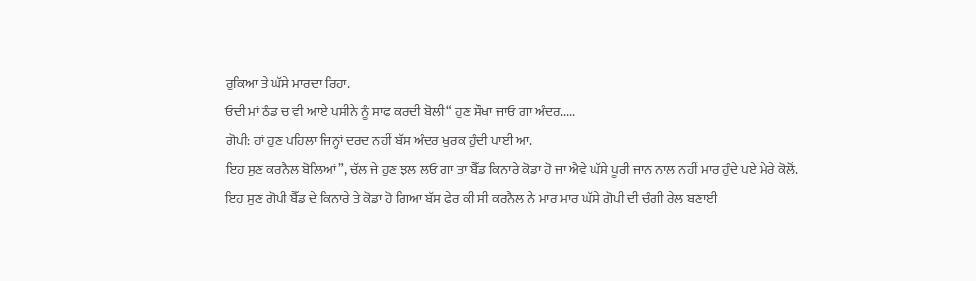ਰੁਕਿਆ ਤੇ ਘੱਸੇ ਮਾਰਦਾ ਰਿਹਾ.
ਓਦੀ ਮਾਂ ਠੰਡ ਚ ਵੀ ਆਏ ਪਸੀਨੇ ਨੂੰ ਸਾਫ ਕਰਦੀ ਬੋਲੀ“ ਹੁਣ ਸੌਖਾ ਜਾਓ ਗਾ ਅੰਦਰ.....
ਗੋਪੀ: ਹਾਂ ਹੁਣ ਪਹਿਲਾ ਜਿਨ੍ਹਾਂ ਦਰਦ ਨਹੀਂ ਬੱਸ ਅੰਦਰ ਖੁਰਕ ਹੁੰਦੀ ਪਾਈ ਆ.
ਇਹ ਸੁਣ ਕਰਨੈਲ ਬੋਲਿਆਂ”, ਚੱਲ ਜੇ ਹੁਣ ਝਲ ਲਓ ਗਾ ਤਾ ਬੈੱਡ ਕਿਨਾਰੇ ਕੋਡਾ ਹੋ ਜਾ ਐਵੇ ਘੱਸੇ ਪੂਰੀ ਜਾਨ ਨਾਲ ਨਹੀਂ ਮਾਰ ਹੁੰਦੇ ਪਏ ਮੇਰੇ ਕੋਲੋਂ.
ਇਹ ਸੁਣ ਗੋਪੀ ਬੈੱਡ ਦੇ ਕਿਨਾਰੇ ਤੇ ਕੋਡਾ ਹੋ ਗਿਆ ਬੱਸ ਫੇਰ ਕੀ ਸੀ ਕਰਨੈਲ ਨੇ ਮਾਰ ਮਾਰ ਘੱਸੇ ਗੋਪੀ ਦੀ ਚੰਗੀ ਰੇਲ ਬਣਾਈ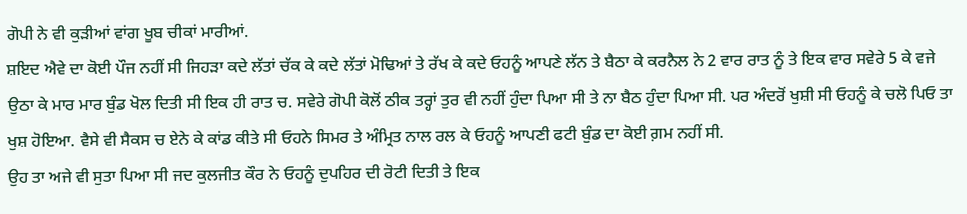ਗੋਪੀ ਨੇ ਵੀ ਕੁੜੀਆਂ ਵਾਂਗ ਖੂਬ ਚੀਕਾਂ ਮਾਰੀਆਂ.
ਸ਼ਇਦ ਐਵੇ ਦਾ ਕੋਈ ਪੌਜ ਨਹੀਂ ਸੀ ਜਿਹੜਾ ਕਦੇ ਲੱਤਾਂ ਚੱਕ ਕੇ ਕਦੇ ਲੱਤਾਂ ਮੋਢਿਆਂ ਤੇ ਰੱਖ ਕੇ ਕਦੇ ਓਹਨੂੰ ਆਪਣੇ ਲੱਨ ਤੇ ਬੈਠਾ ਕੇ ਕਰਨੈਲ ਨੇ 2 ਵਾਰ ਰਾਤ ਨੂੰ ਤੇ ਇਕ ਵਾਰ ਸਵੇਰੇ 5 ਕੇ ਵਜੇ ਉਠਾ ਕੇ ਮਾਰ ਮਾਰ ਬੁੰਡ ਖੋਲ ਦਿਤੀ ਸੀ ਇਕ ਹੀ ਰਾਤ ਚ. ਸਵੇਰੇ ਗੋਪੀ ਕੋਲੋਂ ਠੀਕ ਤਰ੍ਹਾਂ ਤੁਰ ਵੀ ਨਹੀਂ ਹੁੰਦਾ ਪਿਆ ਸੀ ਤੇ ਨਾ ਬੈਠ ਹੁੰਦਾ ਪਿਆ ਸੀ. ਪਰ ਅੰਦਰੋਂ ਖੁਸ਼ੀ ਸੀ ਓਹਨੂੰ ਕੇ ਚਲੋ ਪਿਓ ਤਾ ਖੁਸ਼ ਹੋਇਆ. ਵੈਸੇ ਵੀ ਸੈਕਸ ਚ ਏਨੇ ਕੇ ਕਾਂਡ ਕੀਤੇ ਸੀ ਓਹਨੇ ਸਿਮਰ ਤੇ ਅੰਮ੍ਰਿਤ ਨਾਲ ਰਲ ਕੇ ਓਹਨੂੰ ਆਪਣੀ ਫਟੀ ਬੁੰਡ ਦਾ ਕੋਈ ਗ਼ਮ ਨਹੀਂ ਸੀ.
ਉਹ ਤਾ ਅਜੇ ਵੀ ਸੁਤਾ ਪਿਆ ਸੀ ਜਦ ਕੁਲਜੀਤ ਕੌਰ ਨੇ ਓਹਨੂੰ ਦੁਪਹਿਰ ਦੀ ਰੋਟੀ ਦਿਤੀ ਤੇ ਇਕ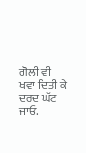ਗੋਲੀ ਵੀ ਖਵਾ ਦਿਤੀ ਕੇ ਦਰਦ ਘੱਟ ਜਾਓ.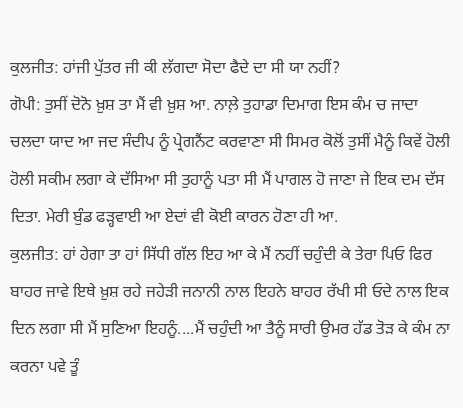ਕੁਲਜੀਤ: ਹਾਂਜੀ ਪੁੱਤਰ ਜੀ ਕੀ ਲੱਗਦਾ ਸੋਦਾ ਫੈਦੇ ਦਾ ਸੀ ਯਾ ਨਹੀਂ?
ਗੋਪੀ: ਤੁਸੀਂ ਦੋਨੋ ਖ਼ੁਸ਼ ਤਾ ਮੈਂ ਵੀ ਖ਼ੁਸ਼ ਆ. ਨਾਲ਼ੇ ਤੁਹਾਡਾ ਦਿਮਾਗ ਇਸ ਕੰਮ ਚ ਜਾਦਾ ਚਲਦਾ ਯਾਦ ਆ ਜਦ ਸੰਦੀਪ ਨੂੰ ਪ੍ਰੇਗਨੈਂਟ ਕਰਵਾਣਾ ਸੀ ਸਿਮਰ ਕੋਲੋਂ ਤੁਸੀਂ ਮੈਨੂੰ ਕਿਵੇਂ ਹੋਲੀ ਹੋਲੀ ਸਕੀਮ ਲਗਾ ਕੇ ਦੱਸਿਆ ਸੀ ਤੁਹਾਨੂੰ ਪਤਾ ਸੀ ਮੈਂ ਪਾਗਲ ਹੋ ਜਾਣਾ ਜੇ ਇਕ ਦਮ ਦੱਸ ਦਿਤਾ. ਮੇਰੀ ਬੁੰਡ ਫੜ੍ਹਵਾਈ ਆ ਏਦਾਂ ਵੀ ਕੋਈ ਕਾਰਨ ਹੋਣਾ ਹੀ ਆ.
ਕੁਲਜੀਤ: ਹਾਂ ਹੇਗਾ ਤਾ ਹਾਂ ਸਿੱਧੀ ਗੱਲ ਇਹ ਆ ਕੇ ਮੈਂ ਨਹੀਂ ਚਹੁੰਦੀ ਕੇ ਤੇਰਾ ਪਿਓ ਫਿਰ ਬਾਹਰ ਜਾਵੇ ਇਥੇ ਖ਼ੁਸ਼ ਰਹੇ ਜਹੇੜੀ ਜਨਾਨੀ ਨਾਲ ਇਹਨੇ ਬਾਹਰ ਰੱਖੀ ਸੀ ਓਦੇ ਨਾਲ ਇਕ ਦਿਨ ਲਗਾ ਸੀ ਮੈਂ ਸੁਣਿਆ ਇਹਨੂੰ....ਮੈਂ ਚਹੁੰਦੀ ਆ ਤੈਨੂੰ ਸਾਰੀ ਉਮਰ ਹੱਡ ਤੋੜ ਕੇ ਕੰਮ ਨਾ ਕਰਨਾ ਪਵੇ ਤੂੰ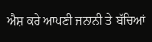ਐਸ਼ ਕਰੇ ਆਪਣੀ ਜਨਾਨੀ ਤੇ ਬੱਚਿਆਂ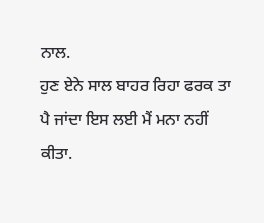ਨਾਲ.
ਹੁਣ ਏਨੇ ਸਾਲ ਬਾਹਰ ਰਿਹਾ ਫਰਕ ਤਾ ਪੈ ਜਾਂਦਾ ਇਸ ਲਈ ਮੈਂ ਮਨਾ ਨਹੀਂ ਕੀਤਾ.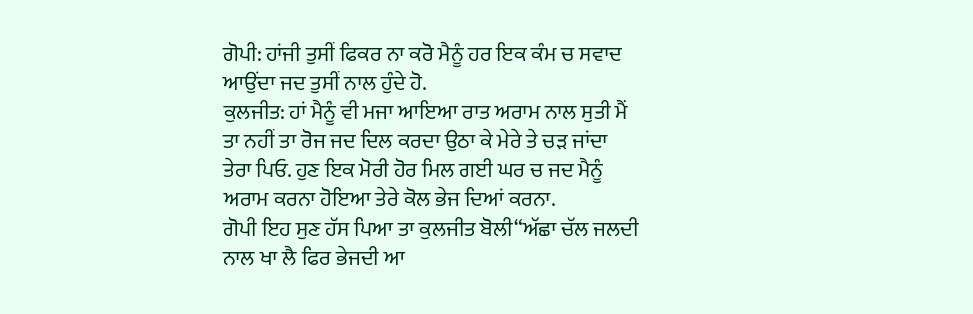ਗੋਪੀ: ਹਾਂਜੀ ਤੁਸੀਂ ਫਿਕਰ ਨਾ ਕਰੋ ਮੈਨੂੰ ਹਰ ਇਕ ਕੰਮ ਚ ਸਵਾਦ ਆਉਂਦਾ ਜਦ ਤੁਸੀਂ ਨਾਲ ਹੁੰਦੇ ਹੋ.
ਕੁਲਜੀਤ: ਹਾਂ ਮੈਨੂੰ ਵੀ ਮਜਾ ਆਇਆ ਰਾਤ ਅਰਾਮ ਨਾਲ ਸੁਤੀ ਮੈਂ ਤਾ ਨਹੀਂ ਤਾ ਰੋਜ ਜਦ ਦਿਲ ਕਰਦਾ ਉਠਾ ਕੇ ਮੇਰੇ ਤੇ ਚੜ ਜਾਂਦਾ ਤੇਰਾ ਪਿਓ. ਹੁਣ ਇਕ ਮੋਰੀ ਹੋਰ ਮਿਲ ਗਈ ਘਰ ਚ ਜਦ ਮੈਨੂੰ ਅਰਾਮ ਕਰਨਾ ਹੋਇਆ ਤੇਰੇ ਕੋਲ ਭੇਜ ਦਿਆਂ ਕਰਨਾ.
ਗੋਪੀ ਇਹ ਸੁਣ ਹੱਸ ਪਿਆ ਤਾ ਕੁਲਜੀਤ ਬੋਲੀ“ਅੱਛਾ ਚੱਲ ਜਲਦੀ ਨਾਲ ਖਾ ਲੈ ਫਿਰ ਭੇਜਦੀ ਆ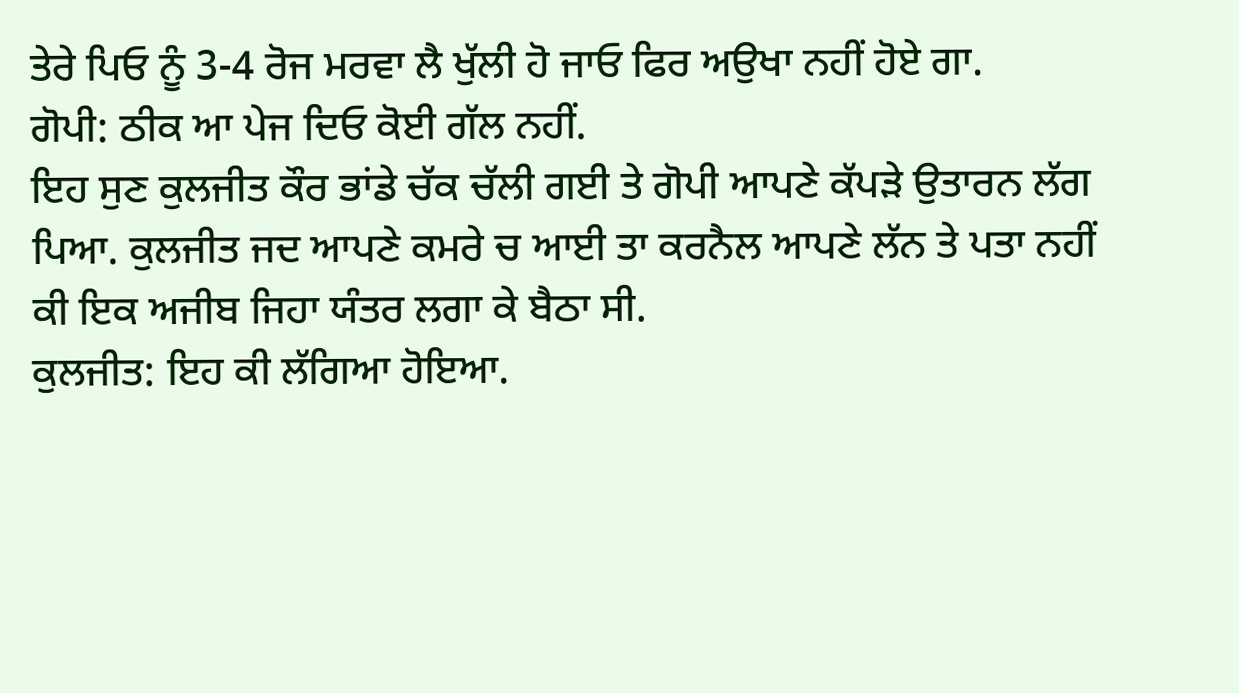ਤੇਰੇ ਪਿਓ ਨੂੰ 3-4 ਰੋਜ ਮਰਵਾ ਲੈ ਖੁੱਲੀ ਹੋ ਜਾਓ ਫਿਰ ਅਉਖਾ ਨਹੀਂ ਹੋਏ ਗਾ.
ਗੋਪੀ: ਠੀਕ ਆ ਪੇਜ ਦਿਓ ਕੋਈ ਗੱਲ ਨਹੀਂ.
ਇਹ ਸੁਣ ਕੁਲਜੀਤ ਕੌਰ ਭਾਂਡੇ ਚੱਕ ਚੱਲੀ ਗਈ ਤੇ ਗੋਪੀ ਆਪਣੇ ਕੱਪੜੇ ਉਤਾਰਨ ਲੱਗ ਪਿਆ. ਕੁਲਜੀਤ ਜਦ ਆਪਣੇ ਕਮਰੇ ਚ ਆਈ ਤਾ ਕਰਨੈਲ ਆਪਣੇ ਲੱਨ ਤੇ ਪਤਾ ਨਹੀਂ ਕੀ ਇਕ ਅਜੀਬ ਜਿਹਾ ਯੰਤਰ ਲਗਾ ਕੇ ਬੈਠਾ ਸੀ.
ਕੁਲਜੀਤ: ਇਹ ਕੀ ਲੱਗਿਆ ਹੋਇਆ.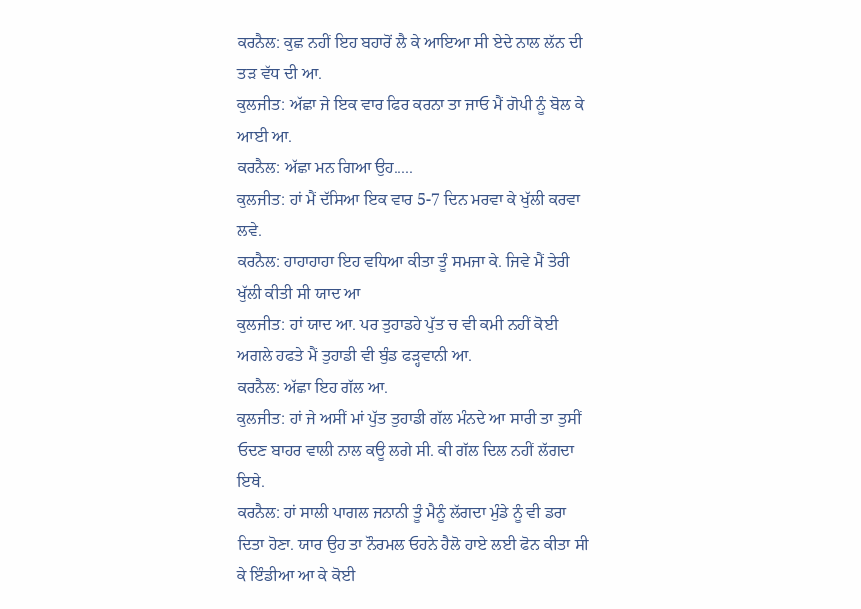ਕਰਨੈਲ: ਕੁਛ ਨਹੀਂ ਇਹ ਬਹਾਰੋਂ ਲੈ ਕੇ ਆਇਆ ਸੀ ਏਦੇ ਨਾਲ ਲੱਨ ਦੀ ਤੜ ਵੱਧ ਦੀ ਆ.
ਕੁਲਜੀਤ: ਅੱਛਾ ਜੇ ਇਕ ਵਾਰ ਫਿਰ ਕਰਨਾ ਤਾ ਜਾਓ ਮੈਂ ਗੋਪੀ ਨੂੰ ਬੋਲ ਕੇ ਆਈ ਆ.
ਕਰਨੈਲ: ਅੱਛਾ ਮਨ ਗਿਆ ਉਹ.....
ਕੁਲਜੀਤ: ਹਾਂ ਮੈਂ ਦੱਸਿਆ ਇਕ ਵਾਰ 5-7 ਦਿਨ ਮਰਵਾ ਕੇ ਖੁੱਲੀ ਕਰਵਾ ਲਵੇ.
ਕਰਨੈਲ: ਹਾਹਾਹਾਹਾ ਇਹ ਵਧਿਆ ਕੀਤਾ ਤੂੰ ਸਮਜਾ ਕੇ. ਜਿਵੇ ਮੈਂ ਤੇਰੀ ਖੁੱਲੀ ਕੀਤੀ ਸੀ ਯਾਦ ਆ
ਕੁਲਜੀਤ: ਹਾਂ ਯਾਦ ਆ. ਪਰ ਤੁਹਾਡਹੇ ਪੁੱਤ ਚ ਵੀ ਕਮੀ ਨਹੀਂ ਕੋਈ ਅਗਲੇ ਹਫਤੇ ਮੈਂ ਤੁਹਾਡੀ ਵੀ ਬੁੰਡ ਫੜ੍ਹਵਾਨੀ ਆ.
ਕਰਨੈਲ: ਅੱਛਾ ਇਹ ਗੱਲ ਆ.
ਕੁਲਜੀਤ: ਹਾਂ ਜੇ ਅਸੀਂ ਮਾਂ ਪੁੱਤ ਤੁਹਾਡੀ ਗੱਲ ਮੰਨਦੇ ਆ ਸਾਰੀ ਤਾ ਤੁਸੀਂ ਓਦਣ ਬਾਹਰ ਵਾਲੀ ਨਾਲ ਕਊ ਲਗੇ ਸੀ. ਕੀ ਗੱਲ ਦਿਲ ਨਹੀਂ ਲੱਗਦਾ ਇਥੇ.
ਕਰਨੈਲ: ਹਾਂ ਸਾਲੀ ਪਾਗਲ ਜਨਾਨੀ ਤੂੰ ਮੈਨੂੰ ਲੱਗਦਾ ਮੁੰਡੇ ਨੂੰ ਵੀ ਡਰਾ ਦਿਤਾ ਹੋਣਾ. ਯਾਰ ਉਹ ਤਾ ਨੌਰਮਲ ਓਹਨੇ ਹੈਲੋ ਹਾਏ ਲਈ ਫੋਨ ਕੀਤਾ ਸੀ ਕੇ ਇੰਡੀਆ ਆ ਕੇ ਕੋਈ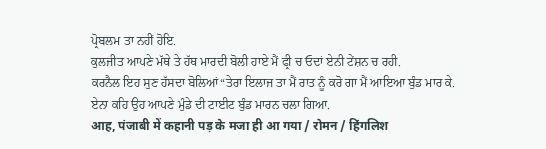ਪ੍ਰੋਬਲਮ ਤਾ ਨਹੀਂ ਹੋਇ.
ਕੁਲਜੀਤ ਆਪਣੇ ਮੱਥੇ ਤੇ ਹੱਥ ਮਾਰਦੀ ਬੋਲੀ ਹਾਏ ਮੈਂ ਫ੍ਰੀ ਚ ਓਦਾਂ ਏਨੀ ਟੇਂਸ਼ਨ ਚ ਰਹੀ.
ਕਰਨੈਲ ਇਹ ਸੁਣ ਹੱਸਦਾ ਬੋਲਿਆਂ“ਤੇਰਾ ਇਲਾਜ ਤਾ ਮੈਂ ਰਾਤ ਨੂੰ ਕਰੋ ਗਾ ਮੈਂ ਆਇਆ ਬੁੰਡ ਮਾਰ ਕੇ.
ਏਨਾ ਕਹਿ ਉਹ ਆਪਣੇ ਮੁੰਡੇ ਦੀ ਟਾਈਟ ਬੁੰਡ ਮਾਰਨ ਚਲਾ ਗਿਆ.
आह, पंजाबी में कहानी पड़ के मजा ही आ गया / रोमन / हिंगलिश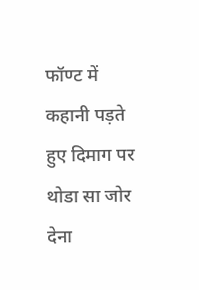फॉण्ट में कहानी पड़ते हुए दिमाग पर थोडा सा जोर देना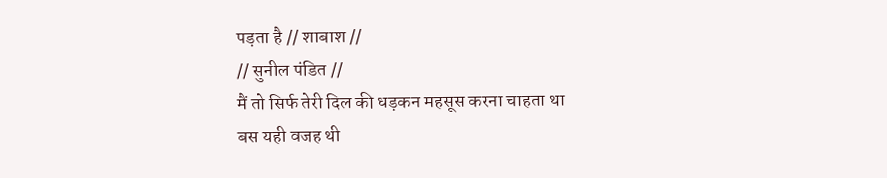पड़ता है // शाबाश //
// सुनील पंडित //
मैं तो सिर्फ तेरी दिल की धड़कन महसूस करना चाहता था
बस यही वजह थी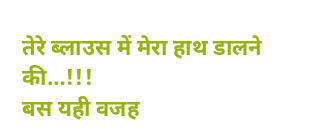तेरे ब्लाउस में मेरा हाथ डालने की…!!!
बस यही वजह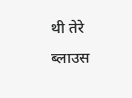थी तेरे ब्लाउस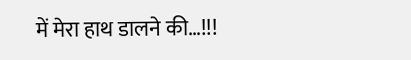में मेरा हाथ डालने की…!!!